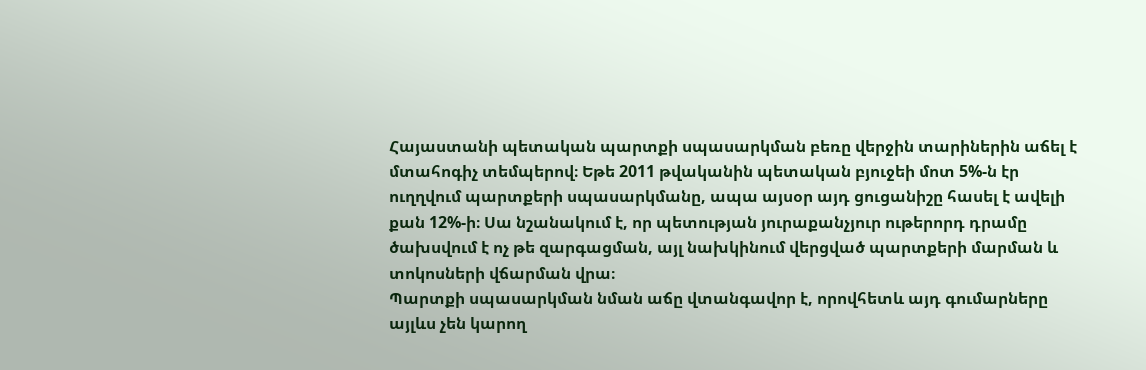Հայաստանի պետական պարտքի սպասարկման բեռը վերջին տարիներին աճել է մտահոգիչ տեմպերով։ Եթե 2011 թվականին պետական բյուջեի մոտ 5%-ն էր ուղղվում պարտքերի սպասարկմանը, ապա այսօր այդ ցուցանիշը հասել է ավելի քան 12%-ի։ Սա նշանակում է, որ պետության յուրաքանչյուր ութերորդ դրամը ծախսվում է ոչ թե զարգացման, այլ նախկինում վերցված պարտքերի մարման և տոկոսների վճարման վրա։
Պարտքի սպասարկման նման աճը վտանգավոր է, որովհետև այդ գումարները այլևս չեն կարող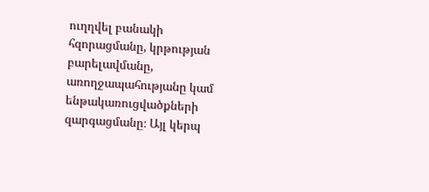ուղղվել բանակի հզորացմանը, կրթության բարելավմանը, առողջապահությանը կամ ենթակառուցվածքների զարգացմանը։ Այլ կերպ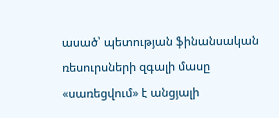ասած՝ պետության ֆինանսական ռեսուրսների զգալի մասը «սառեցվում» է անցյալի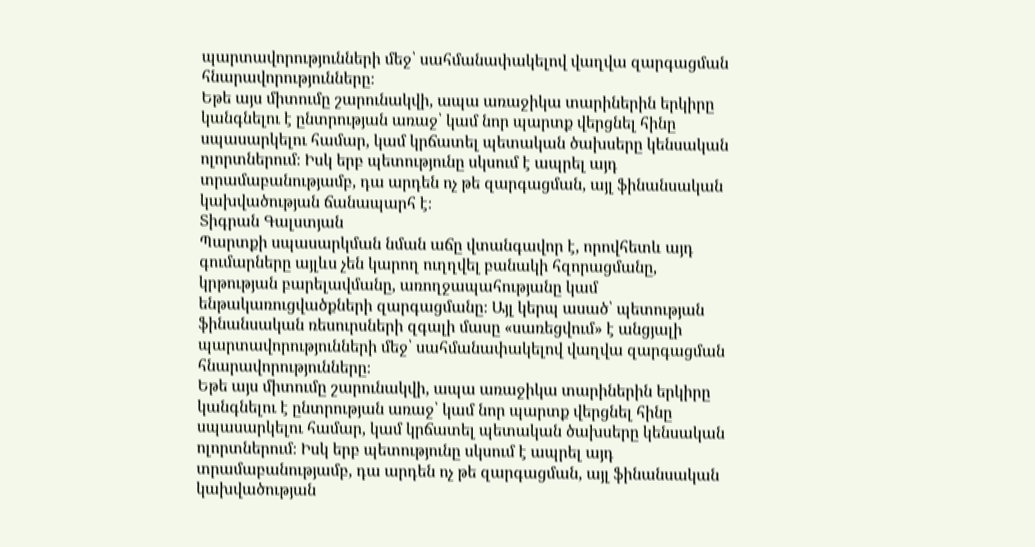պարտավորությունների մեջ՝ սահմանափակելով վաղվա զարգացման հնարավորությունները։
Եթե այս միտումը շարունակվի, ապա առաջիկա տարիներին երկիրը կանգնելու է ընտրության առաջ՝ կամ նոր պարտք վերցնել հինը սպասարկելու համար, կամ կրճատել պետական ծախսերը կենսական ոլորտներում։ Իսկ երբ պետությունը սկսում է ապրել այդ տրամաբանությամբ, դա արդեն ոչ թե զարգացման, այլ ֆինանսական կախվածության ճանապարհ է։
Տիգրան Գալստյան
Պարտքի սպասարկման նման աճը վտանգավոր է, որովհետև այդ գումարները այլևս չեն կարող ուղղվել բանակի հզորացմանը, կրթության բարելավմանը, առողջապահությանը կամ ենթակառուցվածքների զարգացմանը։ Այլ կերպ ասած՝ պետության ֆինանսական ռեսուրսների զգալի մասը «սառեցվում» է անցյալի պարտավորությունների մեջ՝ սահմանափակելով վաղվա զարգացման հնարավորությունները։
Եթե այս միտումը շարունակվի, ապա առաջիկա տարիներին երկիրը կանգնելու է ընտրության առաջ՝ կամ նոր պարտք վերցնել հինը սպասարկելու համար, կամ կրճատել պետական ծախսերը կենսական ոլորտներում։ Իսկ երբ պետությունը սկսում է ապրել այդ տրամաբանությամբ, դա արդեն ոչ թե զարգացման, այլ ֆինանսական կախվածության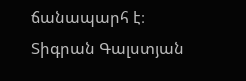ճանապարհ է։
Տիգրան Գալստյան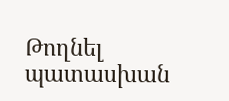Թողնել պատասխան